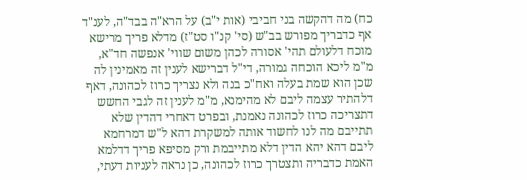כח) מה דהקשה בני חביבי (אות י"ב) על הרא"ה בבד"ה, לענ"ד אף כדבריך מפורש בב"ש (סי' קנ"ו סט"ז) מדלא פריך מרישא מוכח דלעולם תהי' אסורה לכהן משום שווי' אנפשה חד"א, מ"מ ליכא הוכחה גמורה, די"ל דברישא לענין זה מאמינין לה שכן הוא שמת בעלה ואח"כ בנה ולא נצריך כרוז לכהונה, דאף דלהתיר עצמה ליבם לא מהימנא, מ"מ לענין זה לגבי החשש דתצריכה כרוז לכהונה נאמנת, ובפרט דאחרי דהדין שלא תתייבם מה לנו לחשוד אותה למשקרת דהא ל"ש דמרחמא ליבם דהא יהא הדין דלא מתייבמת ורק מסיפא פריך דדלמא האמת כדבריה ותצטרך כרוז לכהונה, כן נראה לעניות דעתי,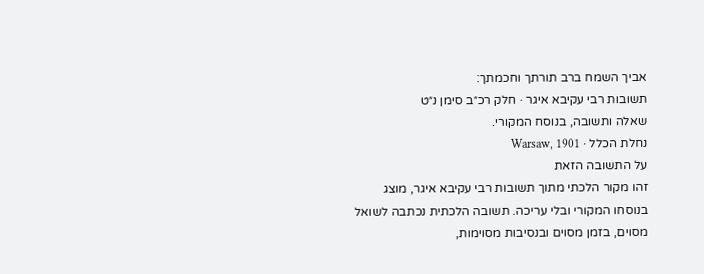אביך השמח ברב תורתך וחכמתך:
תשובות רבי עקיבא איגר · חלק רכ״ב סימן נ״ט
שאלה ותשובה, בנוסח המקורי.
נחלת הכלל · Warsaw, 1901
על התשובה הזאת
זהו מקור הלכתי מתוך תשובות רבי עקיבא איגר, מוצג בנוסחו המקורי ובלי עריכה. תשובה הלכתית נכתבה לשואל מסוים, בזמן מסוים ובנסיבות מסוימות,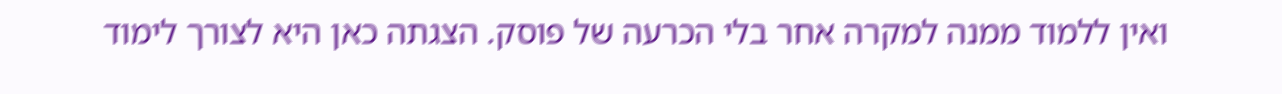ואין ללמוד ממנה למקרה אחר בלי הכרעה של פוסק. הצגתה כאן היא לצורך לימוד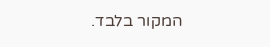המקור בלבד.